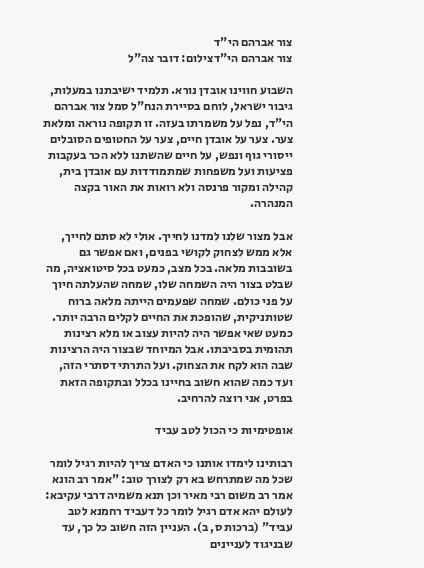צור אברהם הי"ד
צור אברהם הי"דצילום: דובר צה"ל

השבוע חווינו אובדן נורא. תלמיד ישיבתנו במעלות, גיבור ישראל, לוחם בסיירת הנח"ל סמל צור אברהם הי"ד, נפל על משמרתו בעזה. זו תקופה נוראה ומלאת צער. צער על אובדן חיים, צער על החטופים הסובלים ייסורי גוף ונפש, על חיים שהשתנו ללא הכר בעקבות פציעות ועל משפחות שמתמודדות עם אובדן בית, קהילה ומקור פרנסה ולא רואות את האור בקצה המנהרה.

אבל מצור שלנו למדנו לחייך. אולי לא סתם לחייך, אלא ממש לצחוק לקושי בפנים, ואם אפשר גם בשובבות מלאה. בכל מצב, כמעט בכל סיטואציה, מה שבלט בצור היה השמחה שלו, שמחה שהעלתה חיוך על פני כולם. שמחה שפעמים הייתה מלאה ברוח שטותניקית, שהופכת את החיים לקלים הרבה יותר. כמעט שאי אפשר היה להיות עצוב או מלא רצינות תהומית בסביבתו. אבל המיוחד שבצור היה הרצינות שבה הוא לקח את הצחוק. ועל התרתי דסתרי הזה, ועד כמה שהוא חשוב בחיינו בכלל ובתקופה הזאת בפרט, אני רוצה להרחיב.

אופטימיות כי הכול לטב עביד

רבותינו לימדו אותנו כי האדם צריך להיות רגיל לומר שכל מה שמתרחש בא רק לצורך טוב: "אמר רב הונא אמר רב משום רבי מאיר וכן תנא משמיה דרבי עקיבא: לעולם יהא אדם רגיל לומר כל דעביד רחמנא לטב עביד" (ברכות ס, ב). העניין הזה חשוב כל כך, עד שבניגוד לעניינים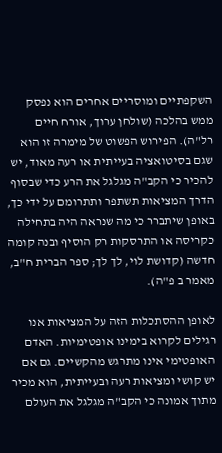השקפתיים ומוסריים אחרים הוא נפסק ממש בהלכה (שולחן ערוך, אורח חיים רל"ה). הפירוש הפשוט של מימרה זו הוא שגם בסיטואציה בעייתית או רעה מאוד, יש להכיר כי הקב"ה מגלגל את הרע כדי שבסוף הדרך המציאות תשתפר ותתרומם על ידי כך, באופן שיתברר כי מה שנראה היה בתחילה כקריסה או התרסקות רק הוסיף ובנה קומה חדשה (קדושת לוי, לך לך; ספר הברית ח"ב, מאמר ב פ"ה).

לאופן ההסתכלות הזה על המציאות אנו רגילים לקרוא בימינו אופטימיות. האדם האופטימי אינו מתרגש מהקשיים. גם אם יש קושי ומציאות רעה ובעייתית, הוא מכיר מתוך אמונה כי הקב"ה מגלגל את העולם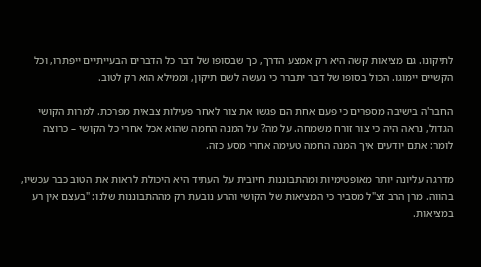לתיקונו. גם מציאות קשה היא רק אמצע הדרך, כך שבסופו של דבר כל הדברים הבעייתיים ייפתרו, וכל הקשיים יימוגו. הכול בסופו של דבר יתברר כי נעשה לשם תיקון, וממילא הוא רק לטוב.

החבר'ה בישיבה מספרים כי פעם אחת הם פגשו את צור לאחר פעילות צבאית מפרכת. למרות הקושי הגדול, נראה היה כי צור זורח משמחה. על מה? על המנה החמה שהוא אכל אחרי כל הקושי – כרוצה לומר: אתם יודעים איך המנה החמה טעימה אחרי מסע כזה.

מדרגה עליונה יותר מאופטימיות ומהתבוננות חיובית על העתיד היא היכולת לראות את הטוב כבר עכשיו, בהווה. מרן הרב זצ"ל מסביר כי המציאות של הקושי והרע נובעת רק מההתבוננות שלנו: "בעצם אין רע במציאות.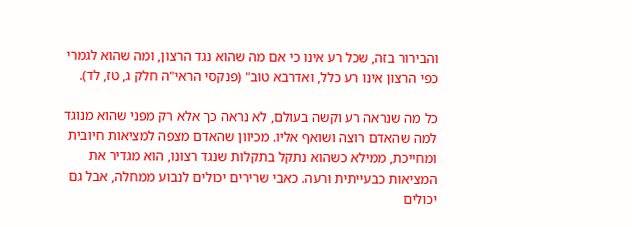והבירור בזה, שכל רע אינו כי אם מה שהוא נגד הרצון, ומה שהוא לגמרי כפי הרצון אינו רע כלל, ואדרבא טוב" (פנקסי הראי"ה חלק ג, טז, לד).

כל מה שנראה רע וקשה בעולם, לא נראה כך אלא רק מפני שהוא מנוגד למה שהאדם רוצה ושואף אליו. מכיוון שהאדם מצפה למציאות חיובית ומחייכת, ממילא כשהוא נתקל בתקלות שנגד רצונו, הוא מגדיר את המציאות כבעייתית ורעה. כאבי שרירים יכולים לנבוע ממחלה, אבל גם יכולים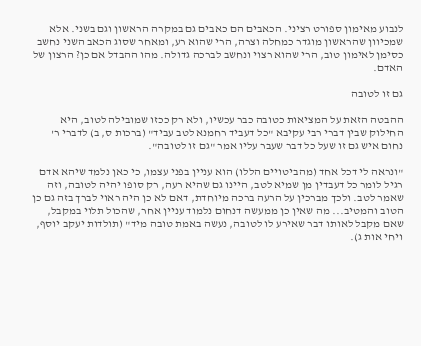לנבוע מאימון ספורט רציני. הכאבים הם כאבים גם במקרה הראשון וגם בשני. אלא שמכיוון שהראשון מוגדר כמחלה וצרה, הרי שהוא רע, ומאחר שסוג הכאב השני נחשב כסימן לאימון טוב, הרי שהוא רצוי ונחשב לברכה גדולה. מהו ההבדל אם כן? הרצון של האדם.

גם זו לטובה

ההבטה הזאת על המציאות כטובה כבר עכשיו, ולא רק ככזו שמובילה לטוב, היא החילוק שבין דברי רבי עקיבא "כל דעביד רחמנא לטב עביד" (ברכות ס, ב) לדברי ר' נחום איש גם זו שעל כל דבר שעבר עליו אמר "גם זו לטובה".

"ונראה לי דכל אחד (מהביטויים הללו) הוא עניין בפני עצמו, כי כאן נלמד שיהא אדם רגיל לומר כל דעבדין מן שמיא לטב, היינו גם שהיא רעה, רק סופו יהיה לטובה, וזה שאמר לטב. ולכך מברכין על הרעה ברכה מיוחדת, דאם לא כן היה ראוי לברך בזה גם כן הטוב והמטיב... מה שאין כן ממעשה דנחום נלמוד עניין אחר, שהכול תלוי במקבל, שאם מקבל לאותו דבר שאירע לו לטובה, נעשה באמת טובה מיד" (תולדות יעקב יוסף, ויחי אות ג).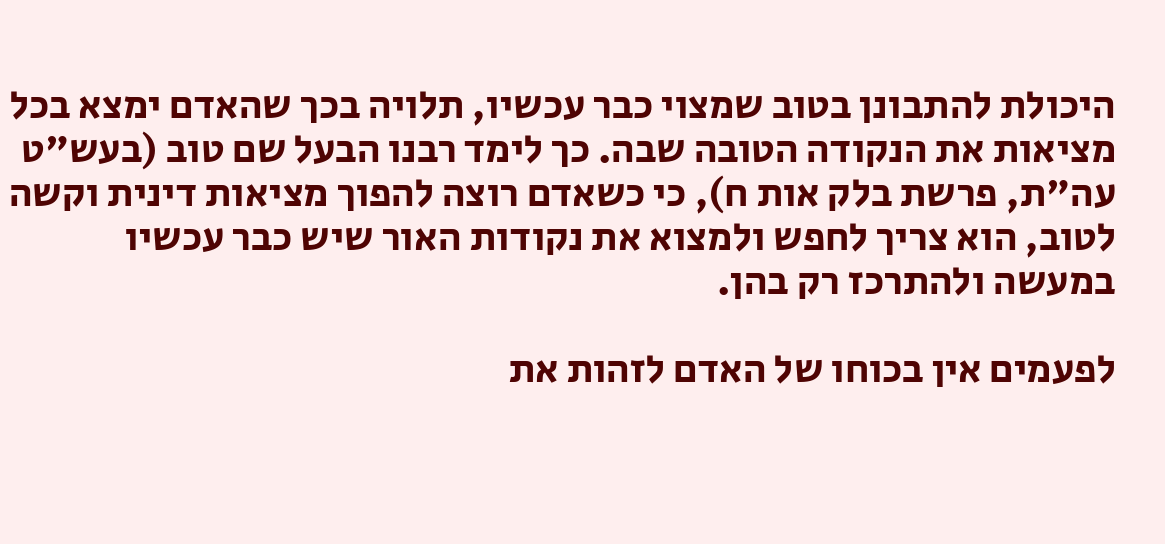היכולת להתבונן בטוב שמצוי כבר עכשיו, תלויה בכך שהאדם ימצא בכל מציאות את הנקודה הטובה שבה. כך לימד רבנו הבעל שם טוב (בעש"ט עה"ת, פרשת בלק אות ח), כי כשאדם רוצה להפוך מציאות דינית וקשה לטוב, הוא צריך לחפש ולמצוא את נקודות האור שיש כבר עכשיו במעשה ולהתרכז רק בהן.

לפעמים אין בכוחו של האדם לזהות את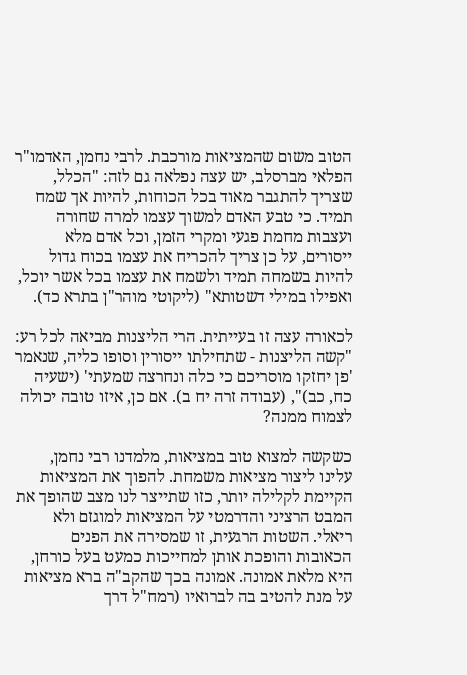הטוב משום שהמציאות מורכבת. לרבי נחמן, האדמו"ר הפלאי מברסלב, יש עצה נפלאה גם לזה: "הכלל, שצריך להתגבר מאוד בכל הכוחות, להיות אך שמח תמיד. כי טבע האדם למשוך עצמו למרה שחורה ועצבות מחמת פגעי ומקרי הזמן, וכל אדם מלא ייסורים, על כן צריך להכריח את עצמו בכוח גדול להיות בשמחה תמיד ולשמח את עצמו בכל אשר יוכל, ואפילו במילי דשטותא" (ליקוטי מוהר"ן בתרא כד).

לכאורה עצה זו בעייתית. הרי הליצנות מביאה לכל רע: "קשה הליצנות - שתחילתו ייסורין וסופו כליה, שנאמר 'פן יחזקו מוסריכם כי כלה ונחרצה שמעתי' (ישעיה כח, כב)", (עבודה זרה יח ב). אם כן, איזו טובה יכולה לצמוח ממנה?

כשקשה למצוא טוב במציאות, מלמדנו רבי נחמן, עלינו ליצור מציאות משמחת. להפוך את המציאות הקיימת לקלילה יותר, כזו שתייצר לנו מצב שהופך את המבט הרציני והדרמטי על המציאות למוגזם ולא ריאלי. השטות הרגעית, זו שמסירה את הפנים הכאובות והופכת אותן למחייכות כמעט בעל כורחן, היא מלאת אמונה. אמונה בכך שהקב"ה ברא מציאות על מנת להטיב בה לברואיו (רמח"ל דרך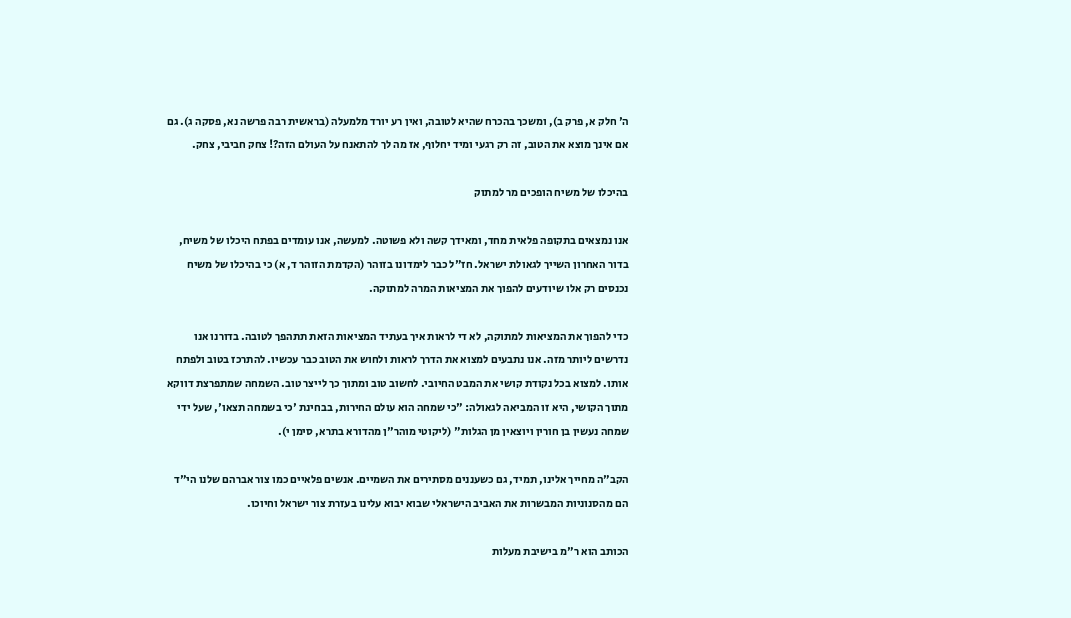ה' חלק א, פרק ב), ומשכך בהכרח שהיא לטובה, ואין רע יורד מלמעלה (בראשית רבה פרשה נא, פסקה ג). גם אם אינך מוצא את הטוב, זה רק רגעי ומיד יחלוף, אז מה לך להתאנח על העולם הזה?! צחק חביבי, צחק.

בהיכלו של משיח הופכים מר למתוק

אנו נמצאים בתקופה פלאית מחד, ומאידך קשה ולא פשוטה. למעשה, אנו עומדים בפתח היכלו של משיח, בדור האחרון השייך לגאולת ישראל. חז"ל כבר לימדונו בזוהר (הקדמת הזוהר ד, א) כי בהיכלו של משיח נכנסים רק אלו שיודעים להפוך את המציאות המרה למתוקה.

כדי להפוך את המציאות למתוקה, לא די לראות איך בעתיד המציאות הזאת תתהפך לטובה. בדורנו אנו נדרשים ליותר מזה. אנו נתבעים למצוא את הדרך לראות ולחוש את הטוב כבר עכשיו. להתרכז בטוב ולפתח אותו. למצוא בכל נקודת קושי את המבט החיובי. לחשוב טוב ומתוך כך לייצר טוב. השמחה שמתפרצת דווקא מתוך הקושי, היא זו המביאה לגאולה: "כי שמחה הוא עולם החירות, בבחינת 'כי בשמחה תצאו', שעל ידי שמחה נעשין בן חורין ויוצאין מן הגלות" (ליקוטי מוהר"ן מהדורא בתרא, סימן י).

הקב"ה מחייך אלינו, תמיד, גם כשעננים מסתירים את השמיים. אנשים פלאיים כמו צור אברהם שלנו הי"ד הם מהסנוניות המבשרות את האביב הישראלי שבוא יבוא עלינו בעזרת צור ישראל וחיוכו.

הכותב הוא ר"מ בישיבת מעלות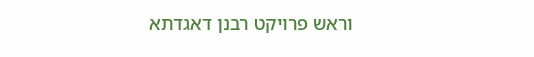וראש פרויקט רבנן דאגדתא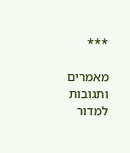***

מאמרים ותגובות למדור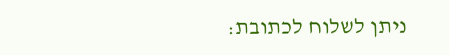ניתן לשלוח לכתובת: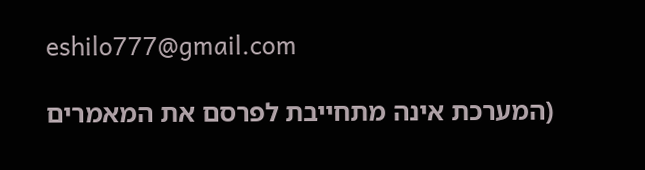eshilo777@gmail.com

(המערכת אינה מתחייבת לפרסם את המאמרים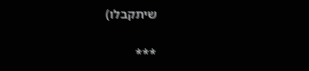שיתקבלו)

***